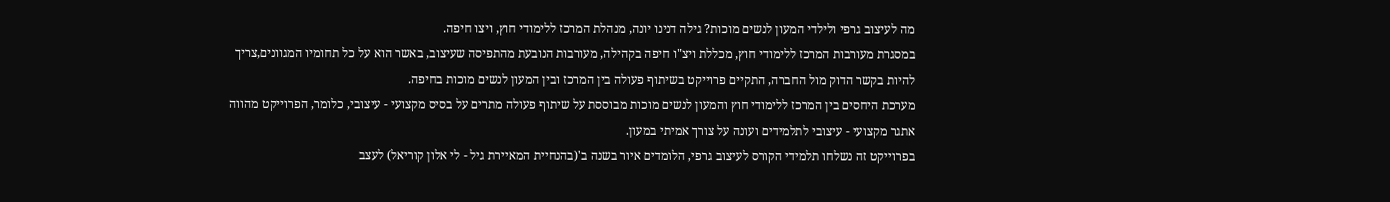מה לעיצוב גרפי ולילדי המעון לנשים מוכות? גילה דנינו יונה, מנהלת המרכז ללימודי חוץ, ויצו חיפה.
במסגרת מעורבות המרכז ללימודי חוץ, מכללת ויצ"ו חיפה בקהילה, מעורבות הנובעת מהתפיסה שעיצוב, באשר הוא על כל תחומיו המגוונים,צריך להיות בקשר הדוק מול החברה, התקיים פרוייקט בשיתוף פעולה בין המרכז ובין המעון לנשים מוכות בחיפה.
מערכת היחסים בין המרכז ללימודי חוץ והמעון לנשים מוכות מבוססת על שיתוף פעולה מתרים על בסיס מקצועי - עיצובי, כלומר, הפרוייקט מהווה אתגר מקצועי - עיצובי לתלמידים ועונה על צורך אמיתי במעון.
בפרוייקט זה נשלחו תלמידי הקורס לעיצוב גרפי, הלומדים איור בשנה ב'(בהנחיית המאיירת גיל - לי אלון קוריאל) לעצב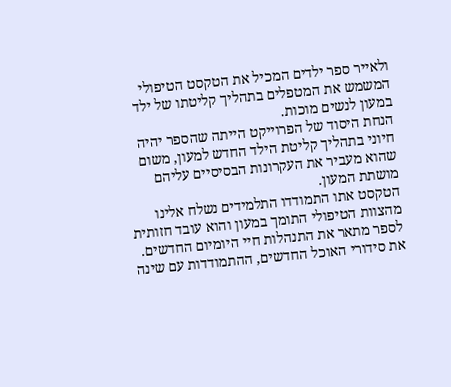ולאייר ספר ילדים המכיל את הטקסט הטיפולי המשמש את המטפלים בתהליך קליטתו של ילד במעון לנשים מוכות.
הנחת היסוד של הפרוייקט הייתה שהספר יהיה חיוני בתהליך קליטת הילד החדש למעון, משום שהוא מעביר את העקרונות הבסיסיים עליהם מושתת המעון.
הטקסט אתו התמודדו התלמידים נשלח אלינו מהצוות הטיפולי התומך במעון והוא עובד חזותית לספר מתאר את התנהלות חיי היומיום החדשים. את סידורי האוכל החדשים, ההתמודדות עם שינה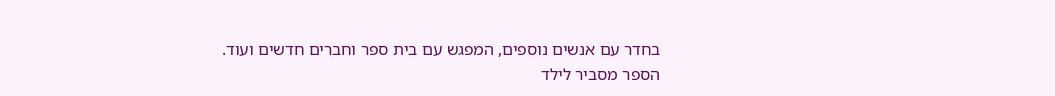בחדר עם אנשים נוספים, המפגש עם בית ספר וחברים חדשים ועוד.
הספר מסביר לילד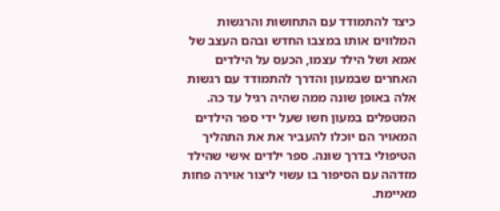כיצד להתמודד עם התחושות והרגשות המלווים אותו במצבו החדש ובהם העצב של אמא ושל הילד עצמו, הכעס על הילדים האחרים שבמעון והדרך להתמודד עם רגשות אלה באופן שונה ממה שהיה רגיל עד כה.
המטפלים במעון חשו שעל ידי ספר הילדים המאויר הם יוכלו להעביר את את התהליך הטיפולי בדרך שונה. ספר ילדים אישי שהילד מזדהה עם הסיפור בו עשוי ליצור אוירה פחות מאיימת.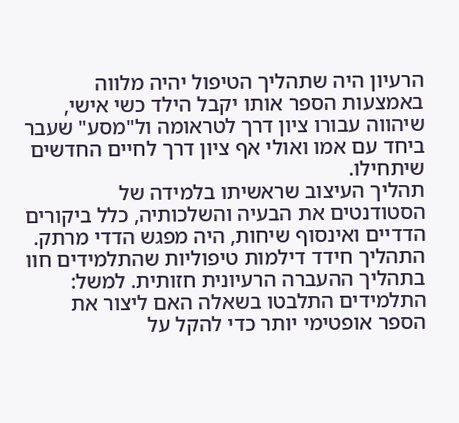הרעיון היה שתהליך הטיפול יהיה מלווה באמצעות הספר אותו יקבל הילד כשי אישי, שיהווה עבורו ציון דרך לטראומה ול"מסע" שעבר ביחד עם אמו ואולי אף ציון דרך לחיים החדשים שיתחילו.
תהליך העיצוב שראשיתו בלמידה של הסטודנטים את הבעיה והשלכותיה, כלל ביקורים הדדיים ואינסוף שיחות, היה מפגש הדדי מרתק. התהליך חידד דילמות טיפוליות שהתלמידים חוו בתהליך ההעברה הרעיונית חזותית. למשל: התלמידים התלבטו בשאלה האם ליצור את הספר אופטימי יותר כדי להקל על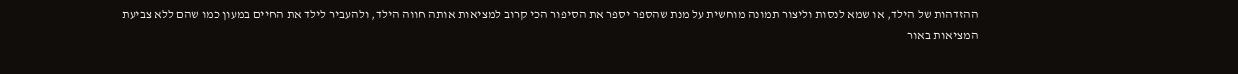ההזדהות של הילד, או שמא לנסות וליצור תמונה מוחשית על מנת שהספר יספר את הסיפור הכי קרוב למציאות אותה חווה הילד, ולהעביר לילד את החיים במעון כמו שהם ללא צביעת המציאות באור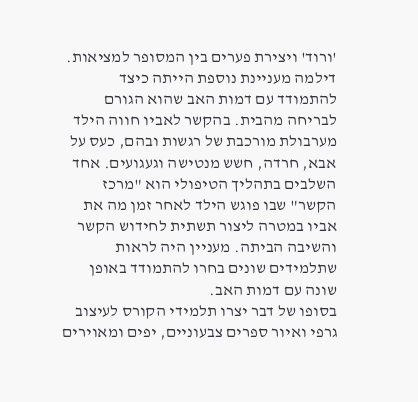'ורוד' ויצירת פערים בין המסופר למציאות.
דילמה מעניינת נוספת הייתה כיצד להתמודד עם דמות האב שהוא הגורם לבריחה מהבית. בהקשר לאביו חווה הילד מערבולת מורכבת של רגשות ובהם, כעס על אבא, חרדה, חשש מנטישה וגעגועים. אחד השלבים בתהליך הטיפולי הוא "מרכז הקשר" שבו פוגש הילד לאחר זמן מה את אביו במטרה ליצור תשתית לחידוש הקשר והשיבה הביתה. מעניין היה לראות שתלמידים שונים בחרו להתמודד באופן שונה עם דמות האב.
בסופו של דבר יצרו תלמידי הקורס לעיצוב גרפי ואיור ספרים צבעוניים, יפים ומאוירים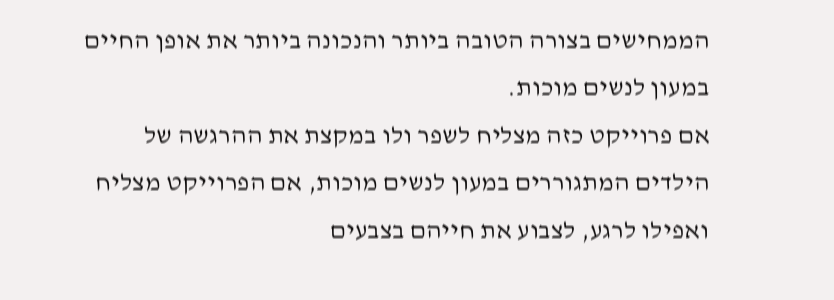הממחישים בצורה הטובה ביותר והנכונה ביותר את אופן החיים במעון לנשים מוכות.
אם פרוייקט כזה מצליח לשפר ולו במקצת את ההרגשה של הילדים המתגוררים במעון לנשים מוכות, אם הפרוייקט מצליח ואפילו לרגע, לצבוע את חייהם בצבעים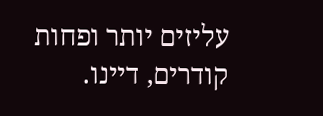עליזים יותר ופחות קודרים, דיינו.